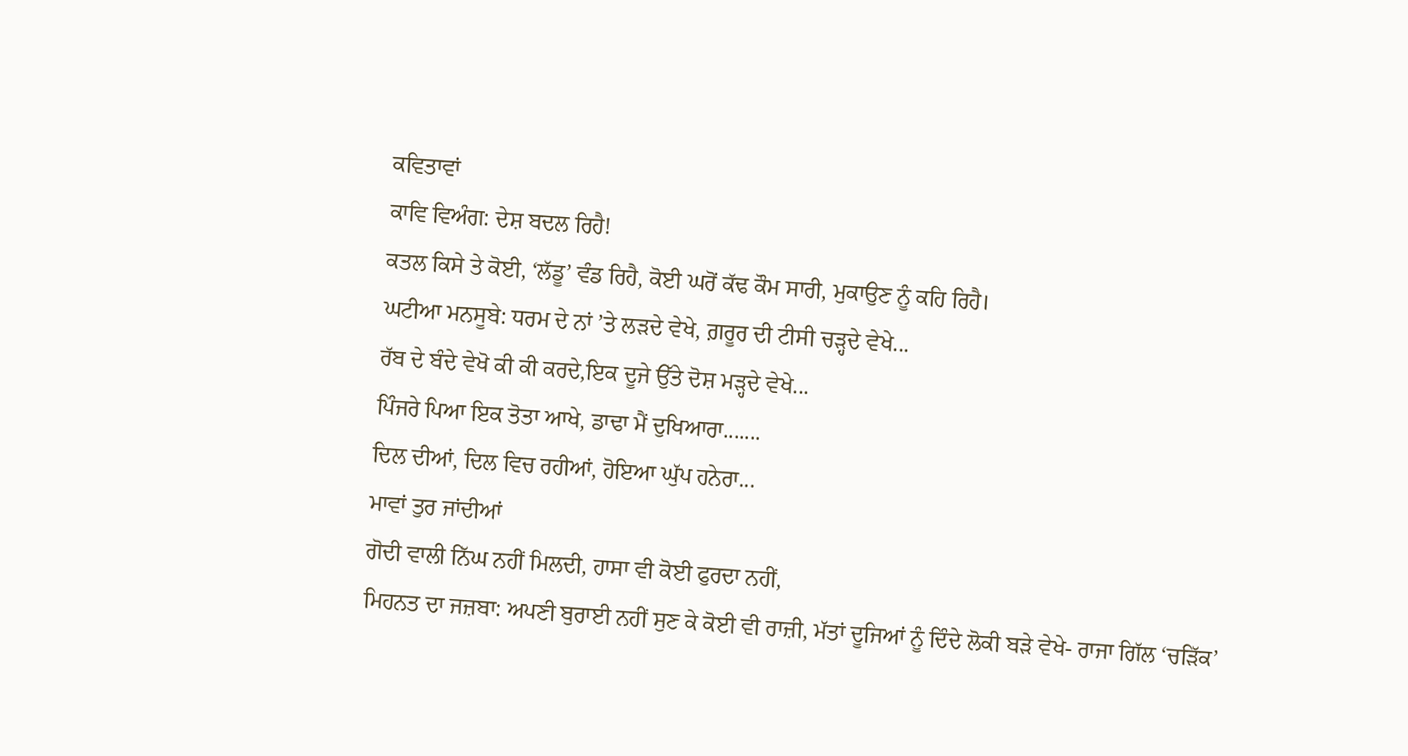ਕਵਿਤਾਵਾਂ
ਕਾਵਿ ਵਿਅੰਗ: ਦੇਸ਼ ਬਦਲ ਰਿਹੈ!
ਕਤਲ ਕਿਸੇ ਤੇ ਕੋਈ, ‘ਲੱਡੂ’ ਵੰਡ ਰਿਹੈ, ਕੋਈ ਘਰੋਂ ਕੱਢ ਕੌਮ ਸਾਰੀ, ਮੁਕਾਉਣ ਨੂੰ ਕਹਿ ਰਿਹੈ।
ਘਟੀਆ ਮਨਸੂਬੇ: ਧਰਮ ਦੇ ਨਾਂ ’ਤੇ ਲੜਦੇ ਵੇਖੇ, ਗ਼ਰੂਰ ਦੀ ਟੀਸੀ ਚੜ੍ਹਦੇ ਵੇਖੇ...
ਰੱਬ ਦੇ ਬੰਦੇ ਵੇਖੋ ਕੀ ਕੀ ਕਰਦੇ,ਇਕ ਦੂਜੇ ਉੱਤੇ ਦੋਸ਼ ਮੜ੍ਹਦੇ ਵੇਖੇ...
ਪਿੰਜਰੇ ਪਿਆ ਇਕ ਤੋਤਾ ਆਖੇ, ਡਾਢਾ ਮੈਂ ਦੁਖਿਆਰਾ.......
ਦਿਲ ਦੀਆਂ, ਦਿਲ ਵਿਚ ਰਹੀਆਂ, ਹੋਇਆ ਘੁੱਪ ਹਨੇਰਾ...
ਮਾਵਾਂ ਤੁਰ ਜਾਂਦੀਆਂ
ਗੋਦੀ ਵਾਲੀ ਨਿੱਘ ਨਹੀਂ ਮਿਲਦੀ, ਹਾਸਾ ਵੀ ਕੋਈ ਫੁਰਦਾ ਨਹੀਂ,
ਮਿਹਨਤ ਦਾ ਜਜ਼ਬਾ: ਅਪਣੀ ਬੁਰਾਈ ਨਹੀਂ ਸੁਣ ਕੇ ਕੋਈ ਵੀ ਰਾਜ਼ੀ, ਮੱਤਾਂ ਦੂਜਿਆਂ ਨੂੰ ਦਿੰਦੇ ਲੋਕੀ ਬੜੇ ਵੇਖੇ- ਰਾਜਾ ਗਿੱਲ ‘ਚੜਿੱਕ’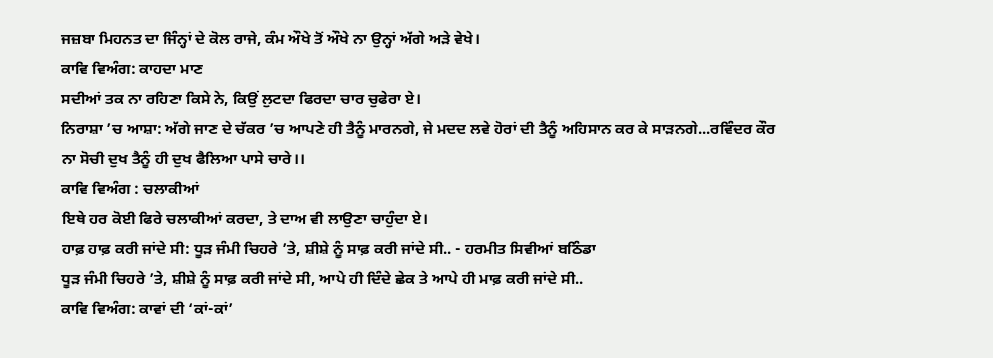ਜਜ਼ਬਾ ਮਿਹਨਤ ਦਾ ਜਿੰਨ੍ਹਾਂ ਦੇ ਕੋਲ ਰਾਜੇ, ਕੰਮ ਔਖੇ ਤੋਂ ਔਖੇ ਨਾ ਉਨ੍ਹਾਂ ਅੱਗੇ ਅੜੇ ਵੇਖੇ।
ਕਾਵਿ ਵਿਅੰਗ: ਕਾਹਦਾ ਮਾਣ
ਸਦੀਆਂ ਤਕ ਨਾ ਰਹਿਣਾ ਕਿਸੇ ਨੇ, ਕਿਉਂ ਲੁਟਦਾ ਫਿਰਦਾ ਚਾਰ ਚੁਫੇਰਾ ਏ।
ਨਿਰਾਸ਼ਾ ’ਚ ਆਸ਼ਾ: ਅੱਗੇ ਜਾਣ ਦੇ ਚੱਕਰ ’ਚ ਆਪਣੇ ਹੀ ਤੈਨੂੰ ਮਾਰਨਗੇ, ਜੇ ਮਦਦ ਲਵੇ ਹੋਰਾਂ ਦੀ ਤੈਨੂੰ ਅਹਿਸਾਨ ਕਰ ਕੇ ਸਾੜਨਗੇ...ਰਵਿੰਦਰ ਕੌਰ
ਨਾ ਸੋਚੀ ਦੁਖ ਤੈਨੂੰ ਹੀ ਦੁਖ ਫੈਲਿਆ ਪਾਸੇ ਚਾਰੇ।।
ਕਾਵਿ ਵਿਅੰਗ : ਚਲਾਕੀਆਂ
ਇਥੇ ਹਰ ਕੋਈ ਫਿਰੇ ਚਲਾਕੀਆਂ ਕਰਦਾ, ਤੇ ਦਾਅ ਵੀ ਲਾਉਣਾ ਚਾਹੁੰਦਾ ਏ।
ਹਾਫ਼ ਹਾਫ਼ ਕਰੀ ਜਾਂਦੇ ਸੀ: ਧੂੜ ਜੰਮੀ ਚਿਹਰੇ ’ਤੇ, ਸ਼ੀਸ਼ੇ ਨੂੰ ਸਾਫ਼ ਕਰੀ ਜਾਂਦੇ ਸੀ.. - ਹਰਮੀਤ ਸਿਵੀਆਂ ਬਠਿੰਡਾ
ਧੂੜ ਜੰਮੀ ਚਿਹਰੇ ’ਤੇ, ਸ਼ੀਸ਼ੇ ਨੂੰ ਸਾਫ਼ ਕਰੀ ਜਾਂਦੇ ਸੀ, ਆਪੇ ਹੀ ਦਿੰਦੇ ਛੇਕ ਤੇ ਆਪੇ ਹੀ ਮਾਫ਼ ਕਰੀ ਜਾਂਦੇ ਸੀ..
ਕਾਵਿ ਵਿਅੰਗ: ਕਾਵਾਂ ਦੀ ‘ਕਾਂ-ਕਾਂ’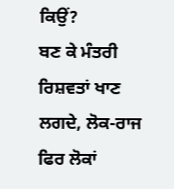ਕਿਉਂ?
ਬਣ ਕੇ ਮੰਤਰੀ ਰਿਸ਼ਵਤਾਂ ਖਾਣ ਲਗਦੇ, ਲੋਕ-ਰਾਜ ਫਿਰ ਲੋਕਾਂ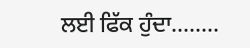ਲਈ ਫਿੱਕ ਹੁੰਦਾ........